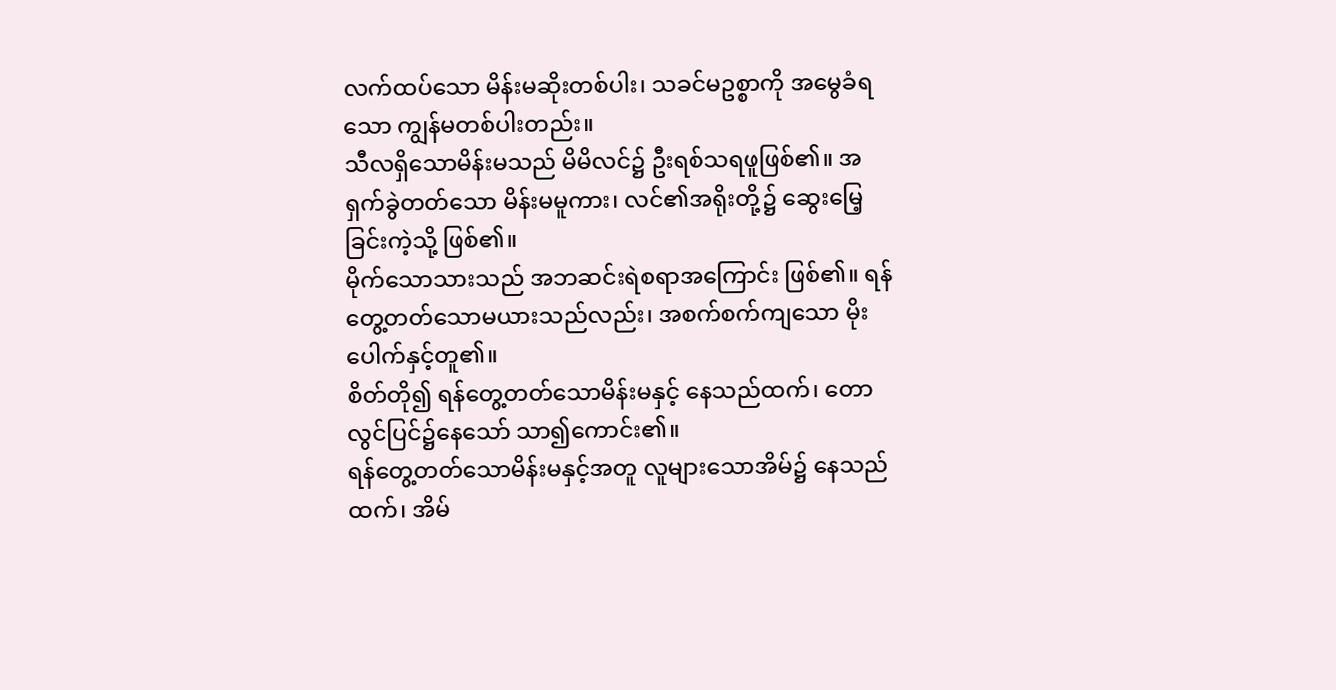လက်ထပ်သော မိန်းမဆိုးတစ်ပါး၊ သခင်မဥစ္စာကို အမွေခံရသော ကျွန်မတစ်ပါးတည်း။
သီလရှိသောမိန်းမသည် မိမိလင်၌ ဦးရစ်သရဖူဖြစ်၏။ အရှက်ခွဲတတ်သော မိန်းမမူကား၊ လင်၏အရိုးတို့၌ ဆွေးမြေ့ခြင်းကဲ့သို့ ဖြစ်၏။
မိုက်သောသားသည် အဘဆင်းရဲစရာအကြောင်း ဖြစ်၏။ ရန်တွေ့တတ်သောမယားသည်လည်း၊ အစက်စက်ကျသော မိုးပေါက်နှင့်တူ၏။
စိတ်တို၍ ရန်တွေ့တတ်သောမိန်းမနှင့် နေသည်ထက်၊ တောလွင်ပြင်၌နေသော် သာ၍ကောင်း၏။
ရန်တွေ့တတ်သောမိန်းမနှင့်အတူ လူများသောအိမ်၌ နေသည်ထက်၊ အိမ်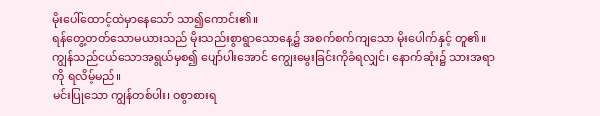မိုးပေါ်ထောင့်ထဲမှာနေသော် သာ၍ကောင်း၏။
ရန်တွေ့တတ်သောမယားသည် မိုးသည်းစွာရွာသောနေ့၌ အစက်စက်ကျသော မိုးပေါက်နှင့် တူ၏။
ကျွန်သည်ငယ်သောအရွယ်မှစ၍ ပျော်ပါးအောင် ကျွေးမွေးခြင်းကိုခံရလျှင်၊ နောက်ဆုံး၌ သားအရာကို ရလိမ့်မည်။
မင်းပြုသော ကျွန်တစ်ပါး၊ ဝစွာစားရ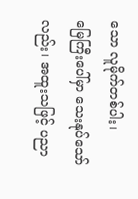သော လူမိုက်တစ်ပါး၊
မြေကြီးပေါ်မှာ သေးနုပ်သော်လည်း၊ အထူးသဖြင့် ပညာ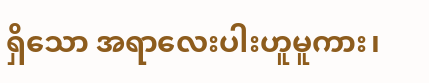ရှိသော အရာလေးပါးဟူမူကား၊